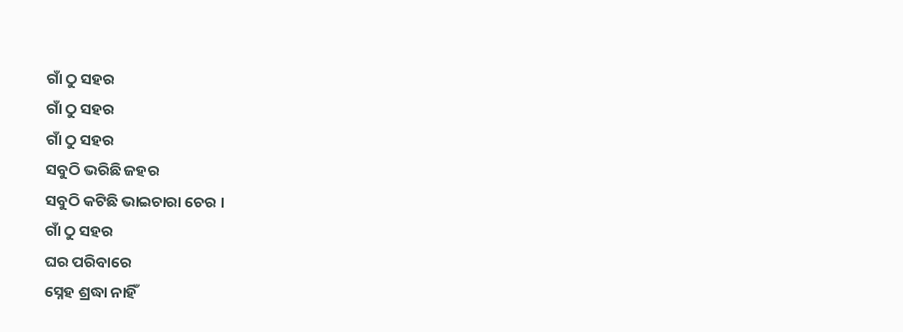ଗାଁ ଠୁ ସହର
ଗାଁ ଠୁ ସହର
ଗାଁ ଠୁ ସହର
ସବୁଠି ଭରିଛି ଜହର
ସବୁଠି କଟିଛି ଭାଇଚାରା ଚେର ।
ଗାଁ ଠୁ ସହର
ଘର ପରିବାରେ
ସ୍ନେହ ଶ୍ରଦ୍ଧା ନାହିଁ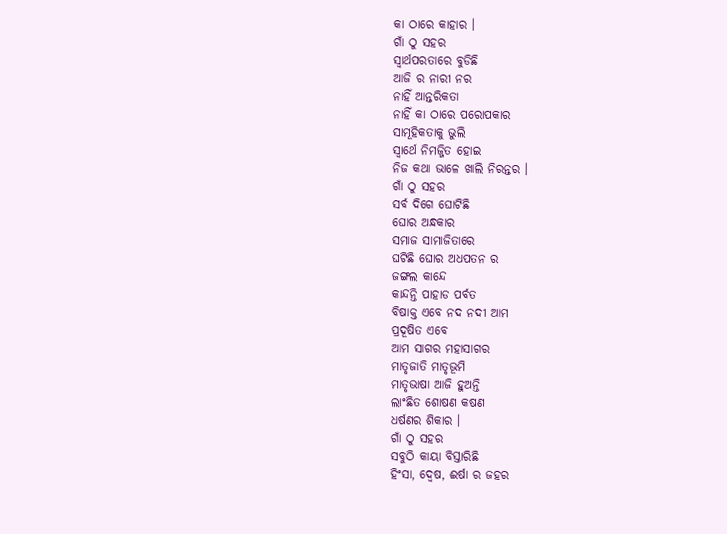କା ଠାରେ କାହାର ।
ଗାଁ ଠୁ ସହର
ସ୍ଵାର୍ଥପରତାରେ ବୁଡିଛି
ଆଜି ର ନାରୀ ନର
ନାହିଁ ଆନ୍ତରିକତା
ନାହିଁ କା ଠାରେ ପରୋପକାର
ସାମୂହିକତାକୁ ଭୁଲି
ସ୍ଵାର୍ଥେ ନିମଜ୍ଜିତ ହୋଇ
ନିଜ କଥା ଭାଳେ ଖାଲି ନିରନ୍ତର ।
ଗାଁ ଠୁ ସହର
ସର୍ବ ଦିଗେ ଘୋଟିଛି
ଘୋର ଅନ୍ଧକାର
ସମାଜ ସାମାଜିତାରେ
ଘଟିଛି ଘୋର ଅଧପତନ ର
ଜଙ୍ଗଲ କାନ୍ଦେ
କାନ୍ଦନ୍ତି ପାହାଡ ପର୍ବତ
ବିଷାକ୍ତ ଏବେ ନଦ ନଦୀ ଆମ
ପ୍ରଦୂଷିତ ଏବେ
ଆମ ସାଗର ମହାସାଗର
ମାତୃଜାତି ମାତୃଭୂମି
ମାତୃଭାଷା ଆଜି ହୁଅନ୍ତି
ଲାଂଛିତ ଶୋଷଣ କଷଣ
ଧର୍ଷଣର ଶିକାର ।
ଗାଁ ଠୁ ସହର
ସବୁଠି କାୟା ବିସ୍ତାରିଛି
ହିଂସା, ଦ୍ୱେଷ, ଈର୍ଷା ର ଜହର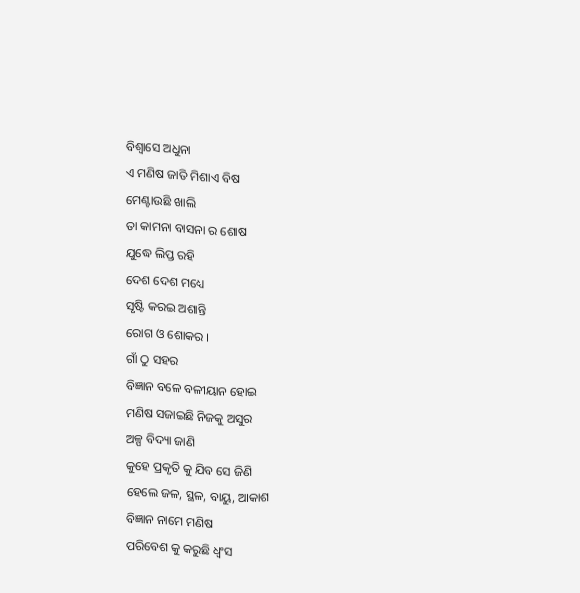ବିଶ୍ଵାସେ ଅଧୁନା
ଏ ମଣିଷ ଜାତି ମିଶାଏ ବିଷ
ମେଣ୍ଟାଉଛି ଖାଲି
ତା କାମନା ବାସନା ର ଶୋଷ
ଯୁଦ୍ଧେ ଲିପ୍ତ ରହି
ଦେଶ ଦେଶ ମଧ୍ୟେ
ସୃଷ୍ଟି କରଇ ଅଶାନ୍ତି
ରୋଗ ଓ ଶୋକର ।
ଗାଁ ଠୁ ସହର
ବିଜ୍ଞାନ ବଳେ ବଳୀୟାନ ହୋଇ
ମଣିଷ ସଜାଇଛି ନିଜକୁ ଅସୁର
ଅଳ୍ପ ବିଦ୍ୟା ଜାଣି
କୁହେ ପ୍ରକୃତି କୁ ଯିବ ସେ ଜିଣି
ହେଲେ ଜଳ, ସ୍ଥଳ, ବାୟୁ, ଆକାଶ
ବିଜ୍ଞାନ ନାମେ ମଣିଷ
ପରିବେଶ କୁ କରୁଛି ଧ୍ବଂସ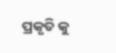ପ୍ରକୃତି କୁ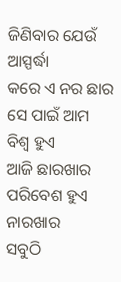ଜିଣିବାର ଯେଉଁ ଆସ୍ପର୍ଦ୍ଧା
କରେ ଏ ନର ଛାର
ସେ ପାଇଁ ଆମ ବିଶ୍ଵ ହୁଏ
ଆଜି ଛାରଖାର
ପରିବେଶ ହୁଏ ନାରଖାର
ସବୁଠି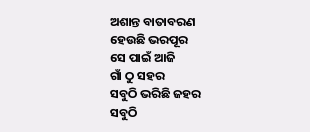ଅଶାନ୍ତ ବାତାବରଣ
ହେଉଛି ଭରପୂର
ସେ ପାଇଁ ଆଜି
ଗାଁ ଠୁ ସହର
ସବୁଠି ଭରିଛି ଜହର
ସବୁଠି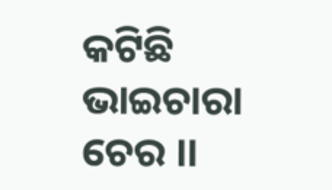କଟିଛି ଭାଇଚାରା ଚେର ।।